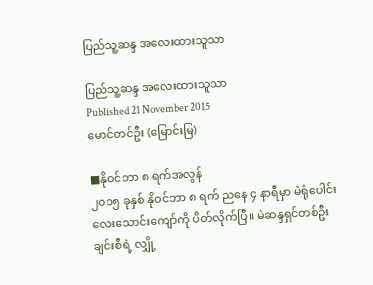ပြည်သူ့ဆန္ဒ အလေးထားသူသာ

ပြည်သူ့ဆန္ဒ အလေးထားသူသာ
Published 21 November 2015
မောင်တင်ဦး (မြောင်းမြ)

■နိုဝင်ဘာ ၈ ရက်အလွန်
၂၀၁၅ ခုနှစ် နိုဝင်ဘာ ၈ ရက် ညနေ ၄ နာရီမှာ မဲရုံပေါင်း လေးသောင်းကျော်ကို ပိတ်လိုက်ပြီ။ မဲဆန္ဒရှင်တစ်ဦးချင်းစီရဲ့ လျှို့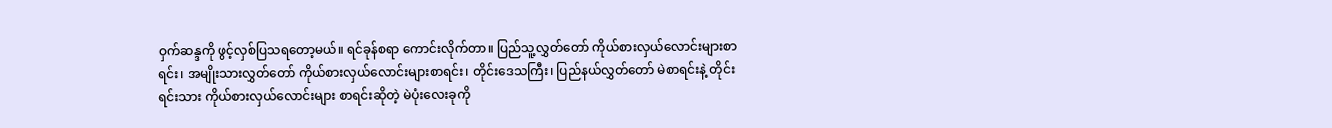ဝှက်ဆန္ဒကို ဖွင့်လှစ်ပြသရတော့မယ်။ ရင်ခုန်စရာ ကောင်းလိုက်တာ။ ပြည်သူ့လွှတ်တော် ကိုယ်စားလှယ်လောင်းများစာရင်း၊ အမျိုးသားလွှတ်တော် ကိုယ်စားလှယ်လောင်းများစာရင်း၊ တိုင်းဒေသကြီး၊ ပြည်နယ်လွှတ်တော် မဲစာရင်းနဲ့ တိုင်းရင်းသား ကိုယ်စားလှယ်လောင်းများ စာရင်းဆိုတဲ့ မဲပုံးလေးခုကို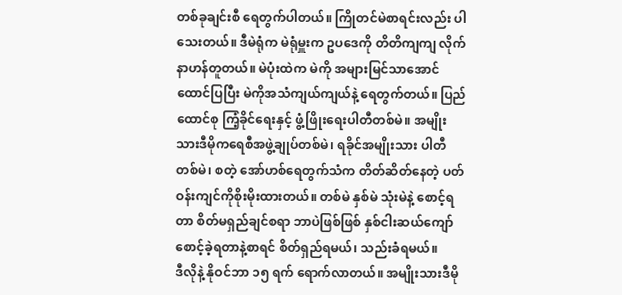တစ်ခုချင်းစီ ရေတွက်ပါတယ်။ ကြိုတင်မဲစာရင်းလည်း ပါသေးတယ်။ ဒီမဲရုံက မဲရုံမှူးက ဥပဒေကို တိတိကျကျ လိုက်နာဟန်တူတယ်။ မဲပုံးထဲက မဲကို အများမြင်သာအောင် ထောင်ပြပြီး မဲကိုအသံကျယ်ကျယ်နဲ့ ရေတွက်တယ်။ ပြည်ထောင်စု ကြံ့ခိုင်ရေးနှင့် ဖွံ့ဖြိုးရေးပါတီတစ်မဲ။ အမျိုးသားဒီမိုကရေစီအဖွဲ့ချုပ်တစ်မဲ၊ ရခိုင်အမျိုးသား ပါတီတစ်မဲ၊ စတဲ့ အော်ဟစ်ရေတွက်သံက တိတ်ဆိတ်နေတဲ့ ပတ်ဝန်းကျင်ကိုစိုးမိုးထားတယ်။ တစ်မဲ နှစ်မဲ သုံးမဲနဲ့ စောင့်ရတာ စိတ်မရှည်ချင်စရာ ဘာပဲဖြစ်ဖြစ် နှစ်ငါးဆယ်ကျော် စောင့်ခဲ့ရတာနဲ့စာရင် စိတ်ရှည်ရမယ်၊ သည်းခံရမယ်။
ဒီလိုနဲ့ နိုဝင်ဘာ ၁၅ ရက် ရောက်လာတယ်။ အမျိုးသားဒီမို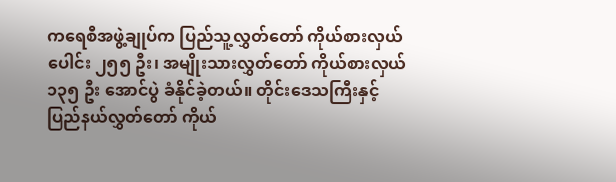ကရေစီအဖွဲ့ချုပ်က ပြည်သူ့လွှတ်တော် ကိုယ်စားလှယ်ပေါင်း ၂၅၅ ဦး၊ အမျိုးသားလွှတ်တော် ကိုယ်စားလှယ် ၁၃၅ ဦး အောင်ပွဲ ခံနိုင်ခဲ့တယ်။ တိုင်းဒေသကြီးနှင့် ပြည်နယ်လွှတ်တော် ကိုယ်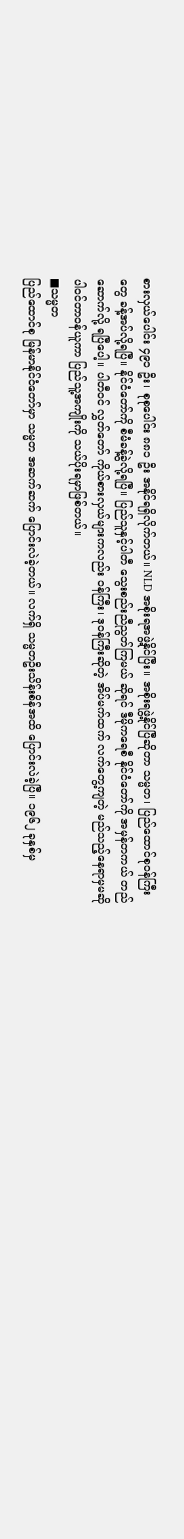စားလှယ်ပေါင်း ၄၉၁ ဦး၊ စုစုပေါင်း ၈၈၁ ဦး အနိုင်ရရှိလိုက်တယ်။ NLD အစိုးရအဖွဲ့နိုင်ပြီး။ အစိုးရဖွဲ့နိုင်ပြီဆိုတာ သမ္မတ၊ ပြည်ထောင်စုဝန်ကြီးတွေ ခန့်အပ်လို့ရပြီ။ နိုင်ငံတော်ကို စီမံခန့်ခွဲလို့ရပြီ။ ပြည်သူနှင့်ပါတီ သွေးစည်းညီညွတ်ကြမယ် ဆိုရင် ဒီမိုကရေစီ နိုင်ငံတော်ကို အမှန်တကယ် တည်ဆောက်လို့ ရပြီပေါ့။ ပါတီဝင် လွှတ်တော် ကိုယ်စားလှယ်များကလည်း ဝန်ကြီး၊ ဒုဝန်ကြီးဆိုတဲ့ အိပ်မက်ထက် လက်တွေ့ကျတဲ့ မည်သည့်နေရာမှမဆို ပါဝင်တာဝန်ယူကာ ပြည်သူ့အကျိုးကို သယ်ပိုးရမှာဖြစ်တယ်။
■သမ္မတ
ပြည်ထောင်စု မြန်မာနိုင်ငံတော်မှာ သမ္မတ အဆက်ဆက် ပြောင်းလဲခဲ့တယ်။ လက်ရှိ သမ္မတဦးသိန်းစိန်အထိ ပြောင်းလဲခဲ့ပြီ။ ၁၉၆၂ ခုနှစ်မှ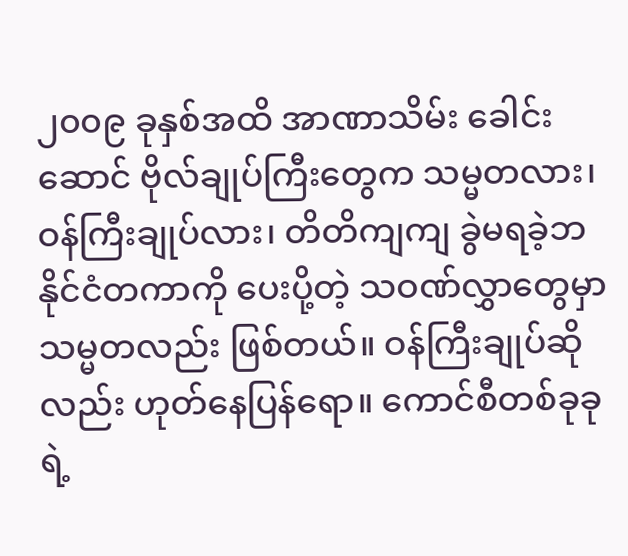၂၀၀၉ ခုနှစ်အထိ အာဏာသိမ်း ခေါင်းဆောင် ဗိုလ်ချုပ်ကြီးတွေက သမ္မတလား၊ ဝန်ကြီးချုပ်လား၊ တိတိကျကျ ခွဲမရခဲ့ဘ နိုင်ငံတကာကို ပေးပို့တဲ့ သဝဏ်လွှာတွေမှာ သမ္မတလည်း ဖြစ်တယ်။ ဝန်ကြီးချုပ်ဆိုလည်း ဟုတ်နေပြန်ရော။ ကောင်စီတစ်ခုခုရဲ့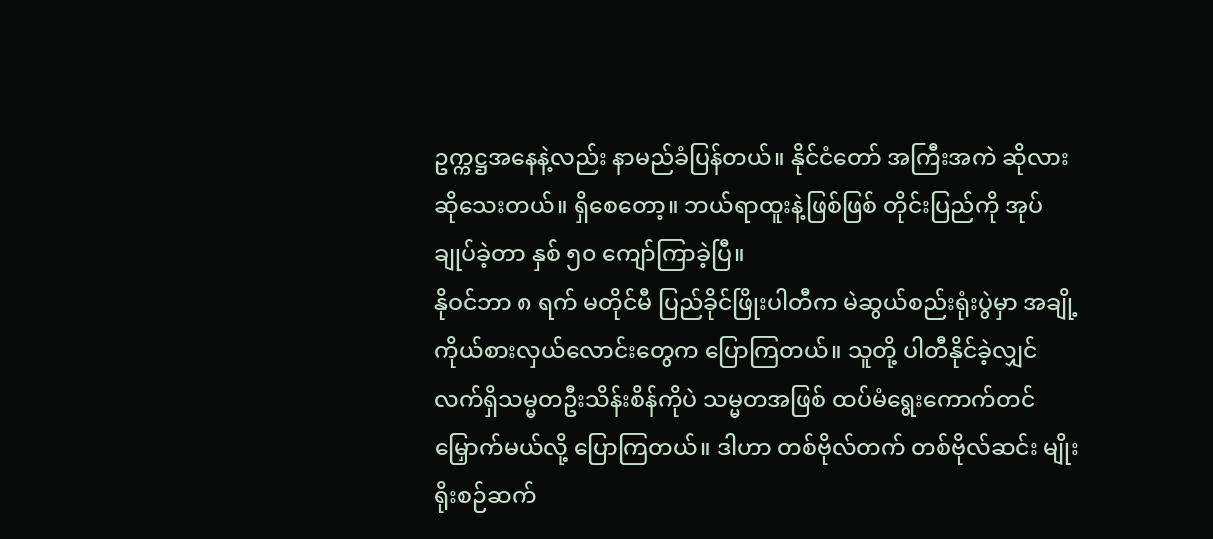ဥက္ကဋ္ဌအနေနဲ့လည်း နာမည်ခံပြန်တယ်။ နိုင်ငံတော် အကြီးအကဲ ဆိုလား ဆိုသေးတယ်။ ရှိစေတော့။ ဘယ်ရာထူးနဲ့ဖြစ်ဖြစ် တိုင်းပြည်ကို အုပ်ချုပ်ခဲ့တာ နှစ် ၅၀ ကျော်ကြာခဲ့ပြီ။
နိုဝင်ဘာ ၈ ရက် မတိုင်မီ ပြည်ခိုင်ဖြိုးပါတီက မဲဆွယ်စည်းရုံးပွဲမှာ အချို့ကိုယ်စားလှယ်လောင်းတွေက ပြောကြတယ်။ သူတို့ ပါတီနိုင်ခဲ့လျှင် လက်ရှိသမ္မတဦးသိန်းစိန်ကိုပဲ သမ္မတအဖြစ် ထပ်မံရွေးကောက်တင်                        မြှောက်မယ်လို့ ပြောကြတယ်။ ဒါဟာ တစ်ဗိုလ်တက် တစ်ဗိုလ်ဆင်း မျိုးရိုးစဉ်ဆက်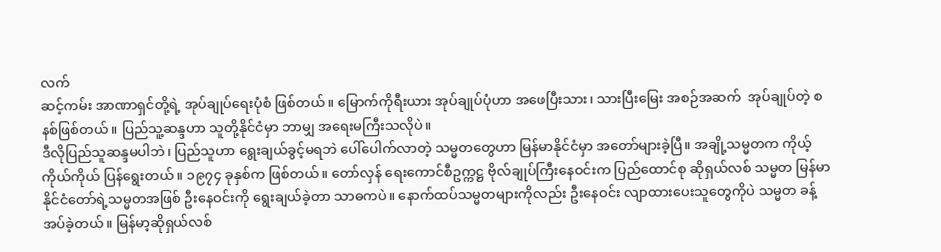လက်
ဆင့်ကမ်း အာဏာရှင်တို့ရဲ့ အုပ်ချုပ်ရေးပုံစံ ဖြစ်တယ်။ မြောက်ကိုရီးယား အုပ်ချုပ်ပုံဟာ အဖေပြီးသား၊ သားပြီးမြေး အစဉ်အဆက်  အုပ်ချုပ်တဲ့ စနစ်ဖြစ်တယ်။ ပြည်သူ့ဆန္ဒဟာ သူတို့နိုင်ငံမှာ ဘာမျှ အရေးမကြီးသလိုပဲ။
ဒီလိုပြည်သူဆန္ဒမပါဘဲ၊ ပြည်သူဟာ ရွေးချယ်ခွင့်မရဘဲ ပေါ်ပေါက်လာတဲ့ သမ္မတတွေဟာ မြန်မာနိုင်ငံမှာ အတော်များခဲ့ပြီ။ အချို့သမ္မတက ကိုယ့်ကိုယ်ကိုယ် ပြန်ရွေးတယ်။ ၁၉၇၄ ခုနှစ်က ဖြစ်တယ်။ တော်လှန် ရေးကောင်စီဥက္ကဋ္ဌ ဗိုလ်ချုပ်ကြီးနေဝင်းက ပြည်ထောင်စု ဆိုရှယ်လစ် သမ္မတ မြန်မာနိုင်ငံတော်ရဲ့သမ္မတအဖြစ် ဦးနေဝင်းကို ရွေးချယ်ခဲ့တာ သာဓကပဲ။ နောက်ထပ်သမ္မတများကိုလည်း ဦးနေဝင်း လျာထားပေးသူတွေကိုပဲ သမ္မတ ခန့်အပ်ခဲ့တယ်။ မြန်မာ့ဆိုရှယ်လစ်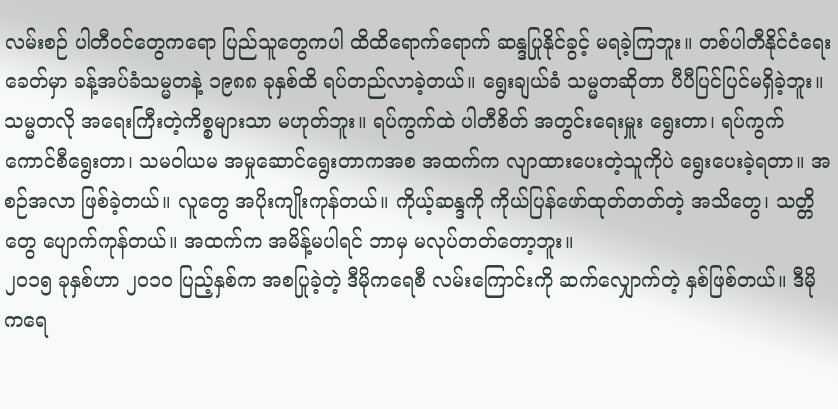လမ်းစဉ် ပါတီဝင်တွေကရော ပြည်သူတွေကပါ ထိထိရောက်ရောက် ဆန္ဒပြုနိုင်ခွင့် မရခဲ့ကြဘူး။ တစ်ပါတီနိုင်ငံရေးခေတ်မှာ ခန့်အပ်ခံသမ္မတနဲ့ ၁၉၈၈ ခုနှစ်ထိ ရပ်တည်လာခဲ့တယ်။ ရွေးချယ်ခံ သမ္မတဆိုတာ ပီပီပြင်ပြင်မရှိခဲ့ဘူး။ သမ္မတလို အရေးကြီးတဲ့ကိစ္စများသာ မဟုတ်ဘူး။ ရပ်ကွက်ထဲ ပါတီစိတ် အတွင်းရေးမှူး ရွေးတာ၊ ရပ်ကွက်ကောင်စီရွေးတာ၊ သမဝါယမ အမှုဆောင်ရွေးတာကအစ အထက်က လျာထားပေးတဲ့သူကိုပဲ ရွေးပေးခဲ့ရတာ။ အစဉ်အလာ ဖြစ်ခဲ့တယ်။ လူတွေ အပိုးကျိုးကုန်တယ်။ ကိုယ့်ဆန္ဒကို ကိုယ်ပြန်ဖော်ထုတ်တတ်တဲ့ အသိတွေ၊ သတ္တိတွေ ပျောက်ကုန်တယ်။ အထက်က အမိန့်မပါရင် ဘာမှ မလုပ်တတ်တော့ဘူး။
၂၀၁၅ ခုနှစ်ဟာ ၂၀၁၀ ပြည့်နှစ်က အစပြုခဲ့တဲ့ ဒီမိုကရေစီ လမ်းကြောင်းကို ဆက်လျှောက်တဲ့ နှစ်ဖြစ်တယ်။ ဒီမိုကရေ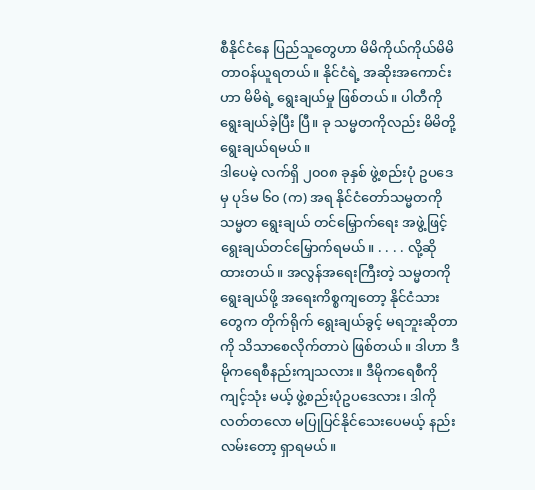စီနိုင်ငံနေ ပြည်သူတွေဟာ မိမိကိုယ်ကိုယ်မိမိ တာဝန်ယူရတယ်။ နိုင်ငံရဲ့ အဆိုးအကောင်းဟာ မိမိရဲ့ ရွေးချယ်မှု ဖြစ်တယ်။ ပါတီကို ရွေးချယ်ခဲ့ပြီး ပြီ။ ခု သမ္မတကိုလည်း မိမိတို့ ရွေးချယ်ရမယ်။
ဒါပေမဲ့ လက်ရှိ ၂၀၀၈ ခုနှစ် ဖွဲ့စည်းပုံ ဥပဒေမှ ပုဒ်မ ၆၀ (က) အရ နိုင်ငံတော်သမ္မတကို သမ္မတ ရွေးချယ် တင်မြှောက်ရေး အဖွဲ့ဖြင့် ရွေးချယ်တင်မြှောက်ရမယ်။ . . . . လို့ဆိုထားတယ်။ အလွန်အရေးကြီးတဲ့ သမ္မတကို ရွေးချယ်ဖို့ အရေးကိစ္စကျတော့ နိုင်ငံသားတွေက တိုက်ရိုက် ရွေးချယ်ခွင့် မရဘူးဆိုတာကို သိသာစေလိုက်တာပဲ ဖြစ်တယ်။ ဒါဟာ ဒီမိုကရေစီနည်းကျသလား။ ဒီမိုကရေစီကို ကျင့်သုံး မယ့် ဖွဲ့စည်းပုံဥပဒေလား၊ ဒါကိုလတ်တလော မပြုပြင်နိုင်သေးပေမယ့် နည်းလမ်းတော့ ရှာရမယ်။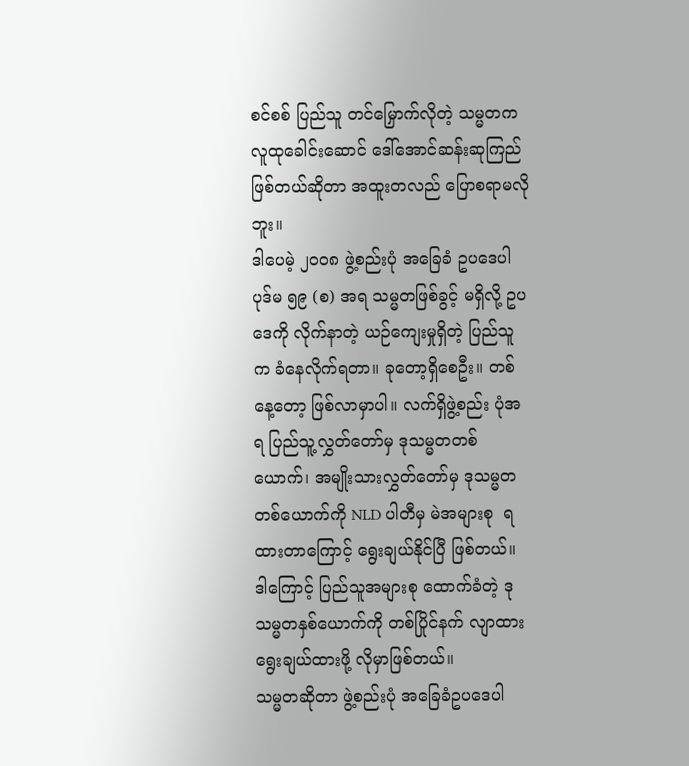စင်စစ် ပြည်သူ တင်မြှောက်လိုတဲ့ သမ္မတက လူထုခေါင်းဆောင် ဒေါ်အောင်ဆန်းဆုကြည် ဖြစ်တယ်ဆိုတာ အထူးတလည် ပြောစရာမလိုဘူး။
ဒါပေမဲ့ ၂၀၀၈ ဖွဲ့စည်းပုံ အခြေခံ ဥပဒေပါ ပုဒ်မ ၅၉ (စ) အရ သမ္မတဖြစ်ခွင့် မရှိလို့ ဥပဒေကို လိုက်နာတဲ့ ယဉ်ကျေးမှုရှိတဲ့ ပြည်သူက ခံနေလိုက်ရတာ။ ခုတော့ရှိစေဦး။ တစ်နေ့တော့ ဖြစ်လာမှာပါ။ လက်ရှိဖွဲ့စည်း ပုံအရ ပြည်သူ့လွှတ်တော်မှ ဒုသမ္မတတစ်ယောက်၊ အမျိုးသားလွှတ်တော်မှ ဒုသမ္မတ တစ်ယောက်ကို NLD ပါတီမှ မဲအများစု  ရထားတာကြောင့် ရွေးချယ်နိုင်ပြီ ဖြစ်တယ်။ ဒါကြောင့် ပြည်သူအများစု ထောက်ခံတဲ့ ဒုသမ္မတနှစ်ယောက်ကို တစ်ပြိုင်နက် လျာထား ရွေးချယ်ထားဖို့ လိုမှာဖြစ်တယ်။
သမ္မတဆိုတာ ဖွဲ့စည်းပုံ အခြေခံဥပဒေပါ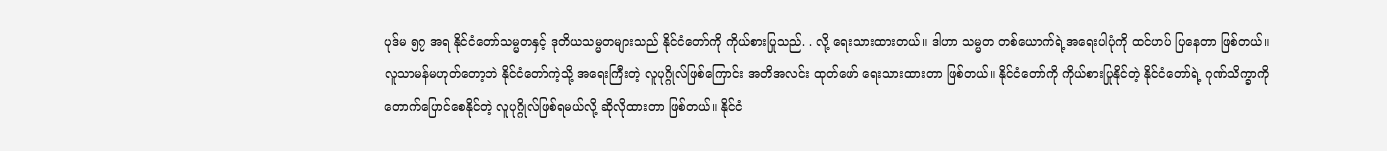ပုဒ်မ ၅၇ အရ နိုင်ငံတော်သမ္မတနှင့် ဒုတိယသမ္မတများသည် နိုင်ငံတော်ကို ကိုယ်စားပြုသည်. . လို့ ရေးသားထားတယ်။ ဒါဟာ သမ္မတ တစ်ယောက်ရဲ့အရေးပါပုံကို ထင်ဟပ် ပြနေတာ ဖြစ်တယ်။ လူသာမန်မဟုတ်တော့ဘဲ နိုင်ငံတော်ကဲ့သို့ အရေးကြီးတဲ့ လူပုဂ္ဂိုလ်ဖြစ်ကြောင်း အတိအလင်း ထုတ်ဖော် ရေးသားထားတာ ဖြစ်တယ်။ နိုင်ငံတော်ကို ကိုယ်စားပြုနိုင်တဲ့ နိုင်ငံတော်ရဲ့ ဂုဏ်သိက္ခာကို တောက်ပြောင်စေနိုင်တဲ့ လူပုဂ္ဂိုလ်ဖြစ်ရမယ်လို့ ဆိုလိုထားတာ ဖြစ်တယ်။ နိုင်ငံ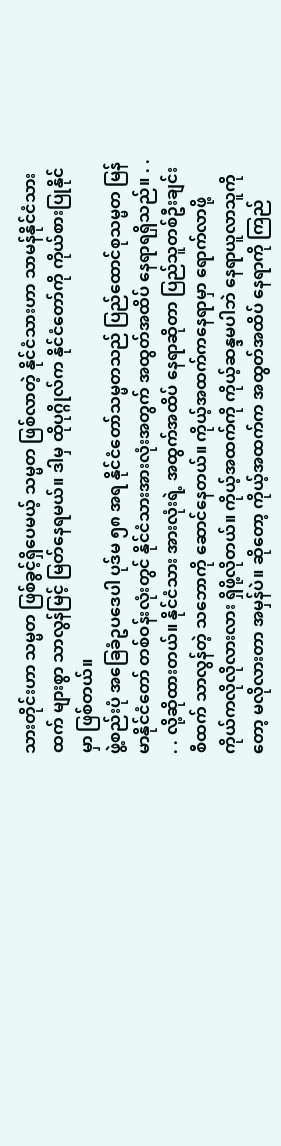သားတိုင်းဟာ သမ္မတ ဖြစ်ခွင့်ရှိပေမယ့် သမ္မတ ဖြစ်လာတဲ့ နိုင်ငံသားဟာ သာမန်နိုင်ငံသားထက် များစွာ သာလွန်မြင့် မြတ်နေရမယ်။ ဒါမှ ထိုပုဂ္ဂိုလ်က နိုင်ငံတော်ကို ကိုယ်စားပြုနိုင်မှာ ဖြစ်တယ်။
ဖွဲ့စည်းပုံ အခြေခံဥပဒေပါ ပုဒ်မ ၅၈ အရ နိုင်ငံတော်သမ္မတသည် ပြည်ထောင်စုသမ္မတ မြန်မာနိုင်ငံတော် တစ်ဝန်းလုံးတွင် နိုင်ငံသားအားလုံးအတွက် အထွတ်အထိပ် နေရာရရှိသည်။ . . . . လို့ဆိုထားတယ်။ နိုင်ငံသား အားလုံးရဲ့ အထွက်အထိပ် နေရာဆိုတာ ပြည်သူတစ်ဦးချင်းစီထက် သာလွန်တဲ့ သဘောကို ဆောင်နေတယ်။ ကိုယ့်အထက်ကနေရာမှာ ရောက်လာဖို့ ကိုယ်ကလိုလိုလားလား ရှိဖို့လိုတယ်။ ကိုယ့်အထက်ကို ကိုယ့်ဆန္ဒမပါဘဲ နေရာယူလာသူကိုတော့ မလိုလားတာ အမှန်ပဲ။ ဆိုတော့ ကိုယ့်အထက်က အထွတ်အထိပ် နေရာကို ကြည်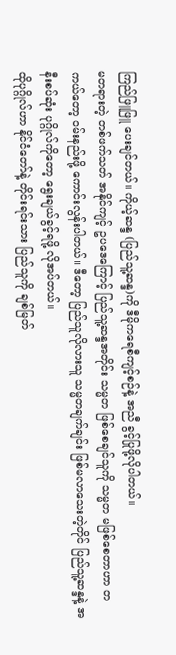ကြည်ဖြူဖြူ ပေးချင်တယ်။ ကိုယ့်ဆန္ဒ (ပြည်သူ့ဆန္ဒ)ကို ဒီမိုကရေစီကျင့်စဉ်နဲ့ အညီ ခွင့်ပြုဖို့လိုပါတယ်။
မတရားတဲ့ တစ်ဖက်သတ် အနိုင်ကျင့် ဥပဒေကြောင့် ပြည်သူ့ဆန္ဒအတိုင်း သမ္မတ ဖြစ်စေချင်သူကို သမ္မတ မဖြစ်စေတာဟာ တကယ်တော့ ဝမ်းနည်းဖို့ ကောင်းလွန်းပါတယ်။ ဒီတော့ ပြည်သူလိုလားသူ သမ္မတချက်ချင်း ဖြစ်မလာသေးတဲ့တိုင် ပြည်သူ့ဆန္ဒနဲ့ အနီးစပ်ဆုံး ပုဂ္ဂိုလ်ကိုတော့ ရွေးချယ်ခွင့်ရဖို့ လိုအပ်တယ်။
ထိုပုဂ္ဂိုလ်ဟာ နိုင်ငံတော်နဲ့ တိုင်းရင်းသား ပြည်သူကို ချစ်မြတ်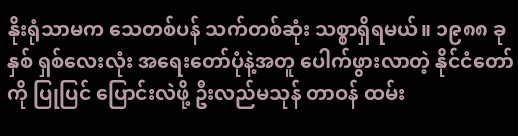နိုးရုံသာမက သေတစ်ပန် သက်တစ်ဆုံး သစ္စာရှိရမယ်။ ၁၉၈၈ ခုနှစ် ရှစ်လေးလုံး အရေးတော်ပုံနဲ့အတူ ပေါက်ဖွားလာတဲ့ နိုင်ငံတော်ကို ပြုပြင် ပြောင်းလဲဖို့ ဦးလည်မသုန် တာဝန် ထမ်း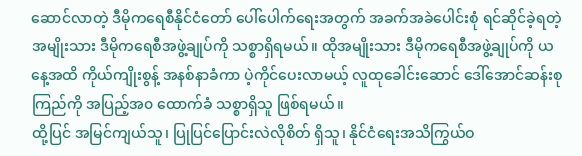ဆောင်လာတဲ့ ဒီမိုကရေစီနိုင်ငံတော် ပေါ်ပေါက်ရေးအတွက် အခက်အခဲပေါင်းစုံ ရင်ဆိုင်ခဲ့ရတဲ့ အမျိုးသား ဒီမိုကရေစီအဖွဲ့ချုပ်ကို သစ္စာရှိရမယ်။ ထိုအမျိုးသား ဒီမိုကရေစီအဖွဲ့ချုပ်ကို ယနေ့အထိ ကိုယ်ကျိုးစွန့် အနစ်နာခံကာ ပဲ့ကိုင်ပေးလာမယ့် လူထုခေါင်းဆောင် ဒေါ်အောင်ဆန်းစုကြည်ကို အပြည့်အ၀ ထောက်ခံ သစ္စာရှိသူ ဖြစ်ရမယ်။
ထို့ပြင် အမြင်ကျယ်သူ၊ ပြုပြင်ပြောင်းလဲလိုစိတ် ရှိသူ၊ နိုင်ငံရေးအသိကြွယ်ဝ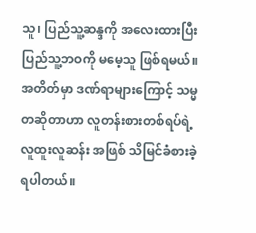သူ၊ ပြည်သူ့ဆန္ဒကို အလေးထားပြီး ပြည်သူ့ဘဝကို မမေ့သူ ဖြစ်ရမယ်။
အတိတ်မှာ ဒဏ်ရာများကြောင့် သမ္မတဆိုတာဟာ လူတန်းစားတစ်ရပ်ရဲ့ လူထူးလူဆန်း အဖြစ် သိမြင်ခံစားခဲ့ရပါတယ်။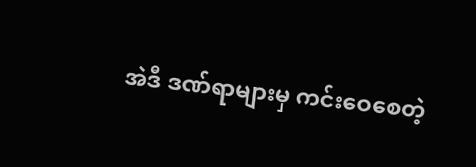အဲဒီ ဒဏ်ရာများမှ ကင်းဝေစေတဲ့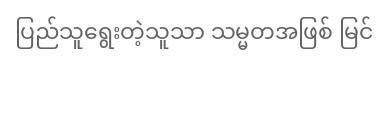ပြည်သူရွေးတဲ့သူသာ သမ္မတအဖြစ် မြင်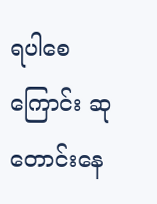ရပါစေကြောင်း ဆုတောင်းနေ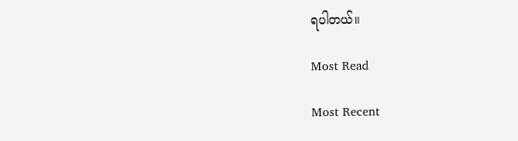ရပါတယ်။

Most Read

Most Recent